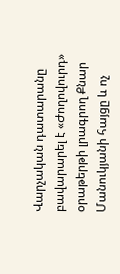Վարչական դատարանը բավարարել է «Ժողովուրդ» օրաթերթի լրագրող Քնար Մանուկյանի հայցը և ոչ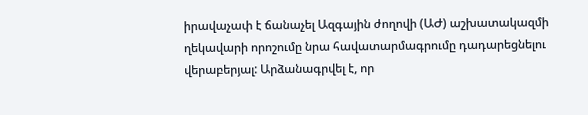իրավաչափ է ճանաչել Ազգային ժողովի (ԱԺ) աշխատակազմի ղեկավարի որոշումը նրա հավատարմագրումը դադարեցնելու վերաբերյալ: Արձանագրվել է, որ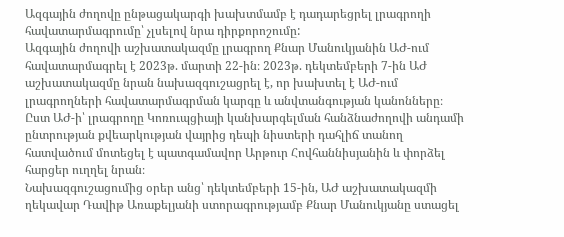Ազգային ժողովը ընթացակարգի խախտմամբ է դադարեցրել լրագրողի հավատարմագրումը՝ չլսելով նրա դիրքորոշումը:
Ազգային ժողովի աշխատակազմը լրագրող Քնար Մանուկյանին ԱԺ-ում հավատարմագրել է 2023թ. մարտի 22-ին։ 2023թ. դեկտեմբերի 7-ին ԱԺ աշխատակազմը նրան նախազգուշացրել է, որ խախտել է ԱԺ-ում լրագրողների հավատարմագրման կարգը և անվտանգության կանոնները։ Ըստ ԱԺ-ի՝ լրագրողը Կոռուպցիայի կանխարգելման հանձնաժողովի անդամի ընտրության քվեարկության վայրից դեպի նիստերի դահլիճ տանող հատվածում մոտեցել է պատգամավոր Արթուր Հովհաննիսյանին և փորձել հարցեր ուղղել նրան։
Նախազգուշացումից օրեր անց՝ դեկտեմբերի 15-ին, ԱԺ աշխատակազմի ղեկավար Դավիթ Առաքելյանի ստորագրությամբ Քնար Մանուկյանը ստացել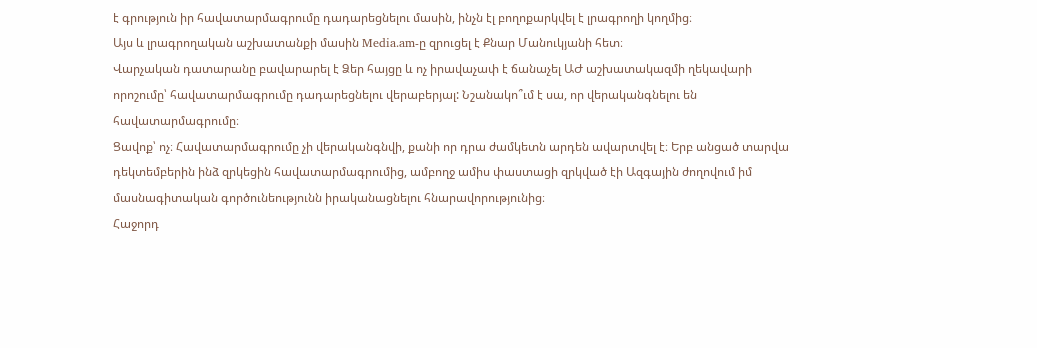է գրություն իր հավատարմագրումը դադարեցնելու մասին, ինչն էլ բողոքարկվել է լրագրողի կողմից։
Այս և լրագրողական աշխատանքի մասին Media.am-ը զրուցել է Քնար Մանուկյանի հետ։
Վարչական դատարանը բավարարել է Ձեր հայցը և ոչ իրավաչափ է ճանաչել ԱԺ աշխատակազմի ղեկավարի որոշումը՝ հավատարմագրումը դադարեցնելու վերաբերյալ: Նշանակո՞ւմ է սա, որ վերականգնելու են հավատարմագրումը։
Ցավոք՝ ոչ։ Հավատարմագրումը չի վերականգնվի, քանի որ դրա ժամկետն արդեն ավարտվել է։ Երբ անցած տարվա դեկտեմբերին ինձ զրկեցին հավատարմագրումից, ամբողջ ամիս փաստացի զրկված էի Ազգային ժողովում իմ մասնագիտական գործունեությունն իրականացնելու հնարավորությունից։
Հաջորդ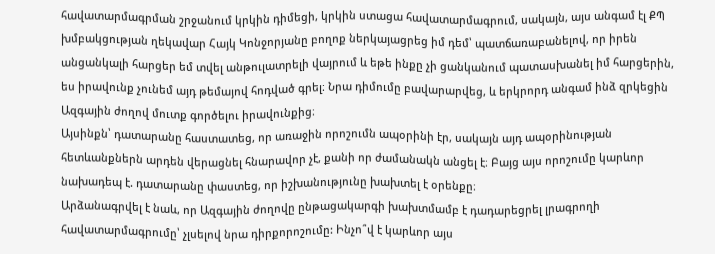հավատարմագրման շրջանում կրկին դիմեցի, կրկին ստացա հավատարմագրում, սակայն, այս անգամ էլ ՔՊ խմբակցության ղեկավար Հայկ Կոնջորյանը բողոք ներկայացրեց իմ դեմ՝ պատճառաբանելով, որ իրեն անցանկալի հարցեր եմ տվել անթուլատրելի վայրում և եթե ինքը չի ցանկանում պատասխանել իմ հարցերին, ես իրավունք չունեմ այդ թեմայով հոդված գրել։ Նրա դիմումը բավարարվեց, և երկրորդ անգամ ինձ զրկեցին Ազգային ժողով մուտք գործելու իրավունքից։
Այսինքն՝ դատարանը հաստատեց, որ առաջին որոշումն ապօրինի էր, սակայն այդ ապօրինության հետևանքներն արդեն վերացնել հնարավոր չէ, քանի որ ժամանակն անցել է։ Բայց այս որոշումը կարևոր նախադեպ է. դատարանը փաստեց, որ իշխանությունը խախտել է օրենքը։
Արձանագրվել է նաև, որ Ազգային ժողովը ընթացակարգի խախտմամբ է դադարեցրել լրագրողի հավատարմագրումը՝ չլսելով նրա դիրքորոշումը: Ինչո՞վ է կարևոր այս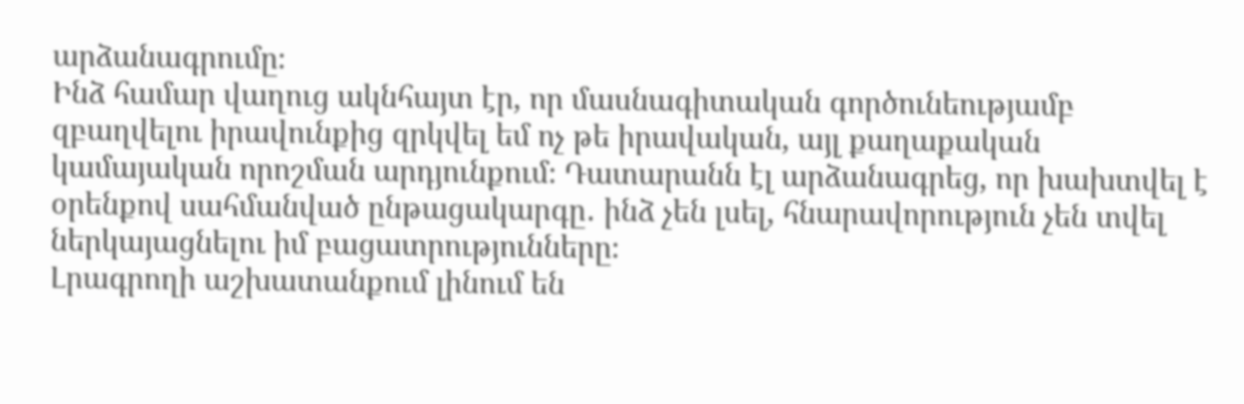արձանագրումը։
Ինձ համար վաղուց ակնհայտ էր, որ մասնագիտական գործունեությամբ զբաղվելու իրավունքից զրկվել եմ ոչ թե իրավական, այլ քաղաքական կամայական որոշման արդյունքում։ Դատարանն էլ արձանագրեց, որ խախտվել է օրենքով սահմանված ընթացակարգը․ ինձ չեն լսել, հնարավորություն չեն տվել ներկայացնելու իմ բացատրությունները։
Լրագրողի աշխատանքում լինում են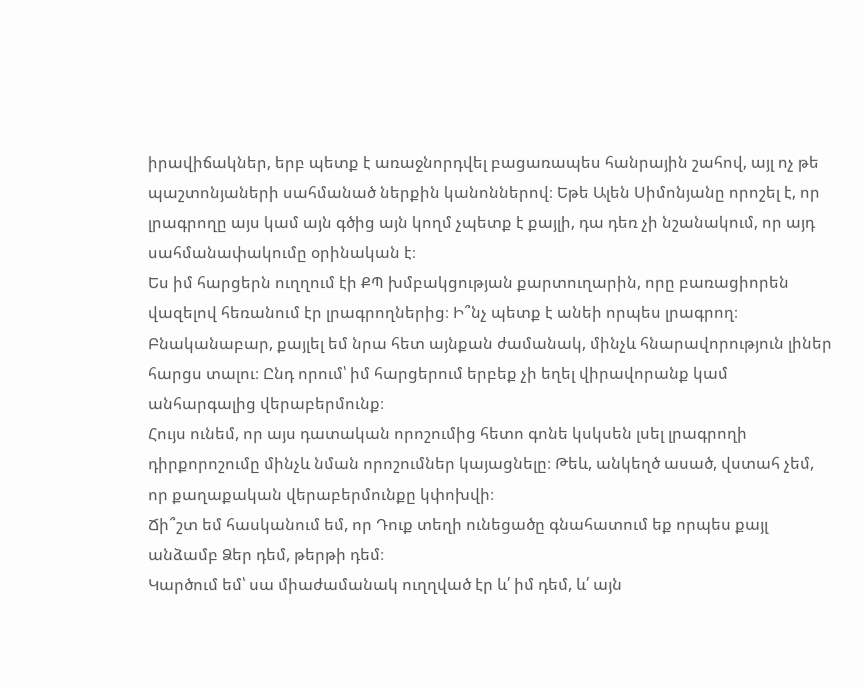իրավիճակներ, երբ պետք է առաջնորդվել բացառապես հանրային շահով, այլ ոչ թե պաշտոնյաների սահմանած ներքին կանոններով։ Եթե Ալեն Սիմոնյանը որոշել է, որ լրագրողը այս կամ այն գծից այն կողմ չպետք է քայլի, դա դեռ չի նշանակում, որ այդ սահմանափակումը օրինական է։
Ես իմ հարցերն ուղղում էի ՔՊ խմբակցության քարտուղարին, որը բառացիորեն վազելով հեռանում էր լրագրողներից։ Ի՞նչ պետք է անեի որպես լրագրող։ Բնականաբար, քայլել եմ նրա հետ այնքան ժամանակ, մինչև հնարավորություն լիներ հարցս տալու։ Ընդ որում՝ իմ հարցերում երբեք չի եղել վիրավորանք կամ անհարգալից վերաբերմունք։
Հույս ունեմ, որ այս դատական որոշումից հետո գոնե կսկսեն լսել լրագրողի դիրքորոշումը մինչև նման որոշումներ կայացնելը։ Թեև, անկեղծ ասած, վստահ չեմ, որ քաղաքական վերաբերմունքը կփոխվի։
Ճի՞շտ եմ հասկանում եմ, որ Դուք տեղի ունեցածը գնահատում եք որպես քայլ անձամբ Ձեր դեմ, թերթի դեմ։
Կարծում եմ՝ սա միաժամանակ ուղղված էր և՛ իմ դեմ, և՛ այն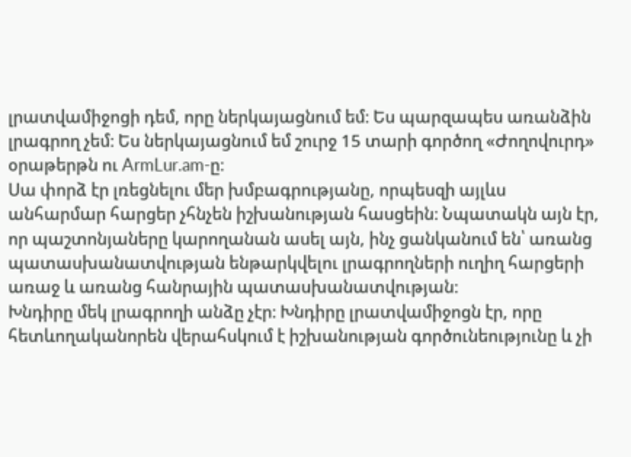լրատվամիջոցի դեմ, որը ներկայացնում եմ։ Ես պարզապես առանձին լրագրող չեմ։ Ես ներկայացնում եմ շուրջ 15 տարի գործող «Ժողովուրդ» օրաթերթն ու ArmLur.am-ը։
Սա փորձ էր լռեցնելու մեր խմբագրությանը, որպեսզի այլևս անհարմար հարցեր չհնչեն իշխանության հասցեին։ Նպատակն այն էր, որ պաշտոնյաները կարողանան ասել այն, ինչ ցանկանում են՝ առանց պատասխանատվության ենթարկվելու լրագրողների ուղիղ հարցերի առաջ և առանց հանրային պատասխանատվության:
Խնդիրը մեկ լրագրողի անձը չէր։ Խնդիրը լրատվամիջոցն էր, որը հետևողականորեն վերահսկում է իշխանության գործունեությունը և չի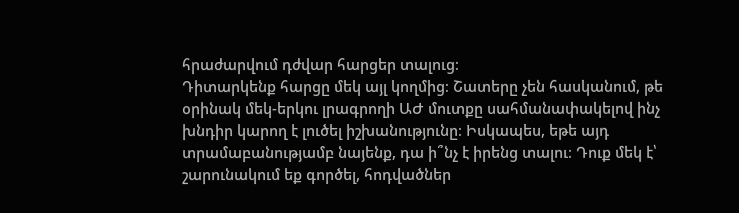հրաժարվում դժվար հարցեր տալուց։
Դիտարկենք հարցը մեկ այլ կողմից։ Շատերը չեն հասկանում, թե օրինակ մեկ-երկու լրագրողի ԱԺ մուտքը սահմանափակելով ինչ խնդիր կարող է լուծել իշխանությունը։ Իսկապես, եթե այդ տրամաբանությամբ նայենք, դա ի՞նչ է իրենց տալու։ Դուք մեկ է՝ շարունակում եք գործել, հոդվածներ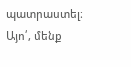պատրաստել։
Այո՛, մենք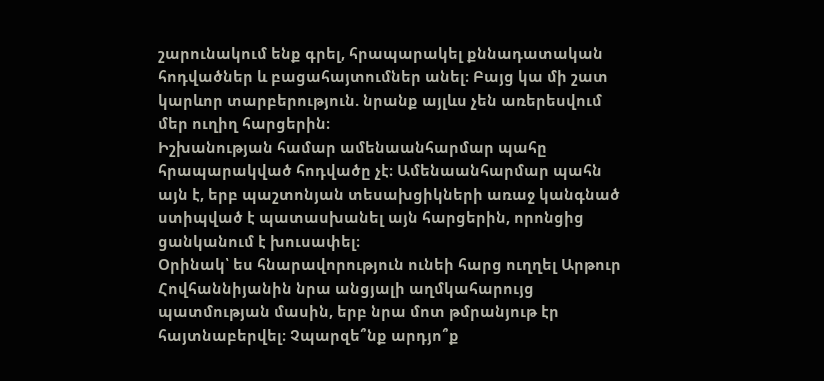շարունակում ենք գրել, հրապարակել քննադատական հոդվածներ և բացահայտումներ անել։ Բայց կա մի շատ կարևոր տարբերություն. նրանք այլևս չեն առերեսվում մեր ուղիղ հարցերին։
Իշխանության համար ամենաանհարմար պահը հրապարակված հոդվածը չէ։ Ամենաանհարմար պահն այն է, երբ պաշտոնյան տեսախցիկների առաջ կանգնած ստիպված է պատասխանել այն հարցերին, որոնցից ցանկանում է խուսափել։
Օրինակ՝ ես հնարավորություն ունեի հարց ուղղել Արթուր Հովհաննիյանին նրա անցյալի աղմկահարույց պատմության մասին, երբ նրա մոտ թմրանյութ էր հայտնաբերվել։ Չպարզե՞նք արդյո՞ք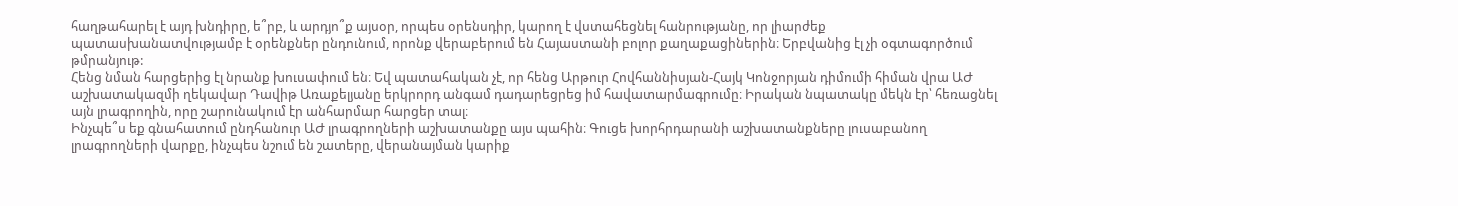հաղթահարել է այդ խնդիրը, ե՞րբ, և արդյո՞ք այսօր, որպես օրենսդիր, կարող է վստահեցնել հանրությանը, որ լիարժեք պատասխանատվությամբ է օրենքներ ընդունում, որոնք վերաբերում են Հայաստանի բոլոր քաղաքացիներին։ Երբվանից էլ չի օգտագործում թմրանյութ:
Հենց նման հարցերից էլ նրանք խուսափում են։ Եվ պատահական չէ, որ հենց Արթուր Հովհաննիսյան-Հայկ Կոնջորյան դիմումի հիման վրա ԱԺ աշխատակազմի ղեկավար Դավիթ Առաքելյանը երկրորդ անգամ դադարեցրեց իմ հավատարմագրումը։ Իրական նպատակը մեկն էր՝ հեռացնել այն լրագրողին, որը շարունակում էր անհարմար հարցեր տալ։
Ինչպե՞ս եք գնահատում ընդհանուր ԱԺ լրագրողների աշխատանքը այս պահին։ Գուցե խորհրդարանի աշխատանքները լուսաբանող լրագրողների վարքը, ինչպես նշում են շատերը, վերանայման կարիք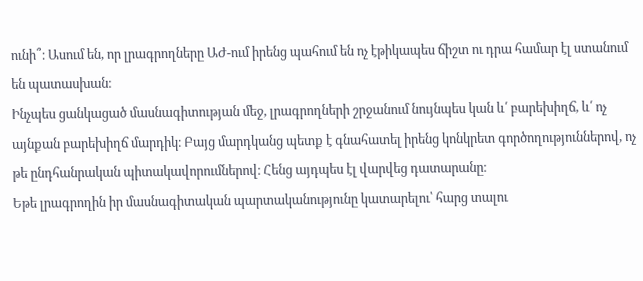ունի՞։ Ասում են, որ լրագրողները ԱԺ-ում իրենց պահում են ոչ էթիկապես ճիշտ ու դրա համար էլ ստանում են պատասխան։
Ինչպես ցանկացած մասնագիտության մեջ, լրագրողների շրջանում նույնպես կան և՛ բարեխիղճ, և՛ ոչ այնքան բարեխիղճ մարդիկ։ Բայց մարդկանց պետք է գնահատել իրենց կոնկրետ գործողություններով, ոչ թե ընդհանրական պիտակավորումներով։ Հենց այդպես էլ վարվեց դատարանը։
Եթե լրագրողին իր մասնագիտական պարտականությունը կատարելու՝ հարց տալու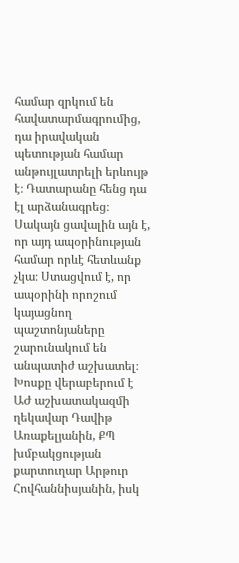համար զրկում են հավատարմագրումից, դա իրավական պետության համար անթույլատրելի երևույթ է։ Դատարանը հենց դա էլ արձանագրեց։
Սակայն ցավալին այն է, որ այդ ապօրինության համար որևէ հետևանք չկա։ Ստացվում է, որ ապօրինի որոշում կայացնող պաշտոնյաները շարունակում են անպատիժ աշխատել։ Խոսքը վերաբերում է ԱԺ աշխատակազմի ղեկավար Դավիթ Առաքելյանին, ՔՊ խմբակցության քարտուղար Արթուր Հովհաննիսյանին, իսկ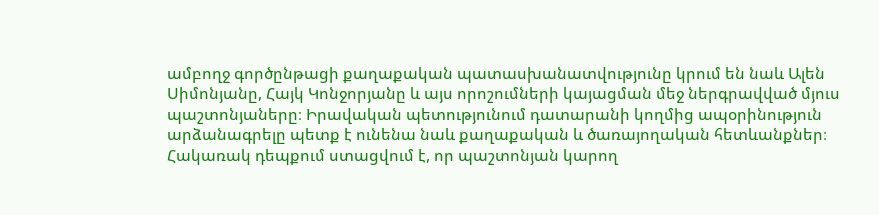ամբողջ գործընթացի քաղաքական պատասխանատվությունը կրում են նաև Ալեն Սիմոնյանը, Հայկ Կոնջորյանը և այս որոշումների կայացման մեջ ներգրավված մյուս պաշտոնյաները։ Իրավական պետությունում դատարանի կողմից ապօրինություն արձանագրելը պետք է ունենա նաև քաղաքական և ծառայողական հետևանքներ։
Հակառակ դեպքում ստացվում է, որ պաշտոնյան կարող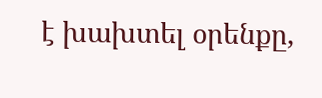է խախտել օրենքը,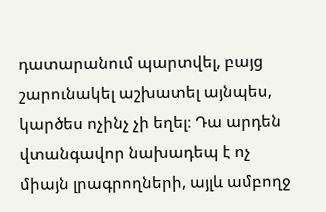դատարանում պարտվել, բայց շարունակել աշխատել այնպես, կարծես ոչինչ չի եղել։ Դա արդեն վտանգավոր նախադեպ է ոչ միայն լրագրողների, այլև ամբողջ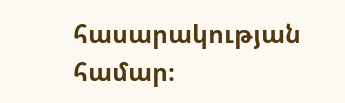հասարակության համար։